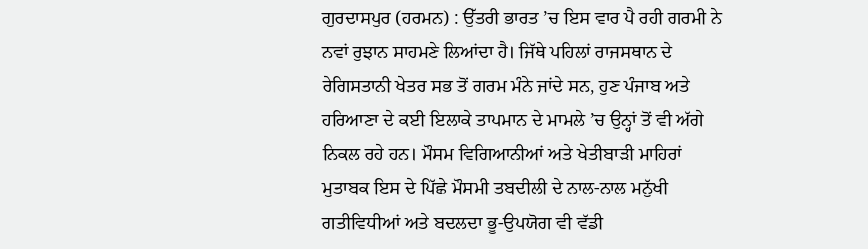ਗੁਰਦਾਸਪੁਰ (ਹਰਮਨ) : ਉੱਤਰੀ ਭਾਰਤ ’ਚ ਇਸ ਵਾਰ ਪੈ ਰਹੀ ਗਰਮੀ ਨੇ ਨਵਾਂ ਰੁਝਾਨ ਸਾਹਮਣੇ ਲਿਆਂਦਾ ਹੈ। ਜਿੱਥੇ ਪਹਿਲਾਂ ਰਾਜਸਥਾਨ ਦੇ ਰੇਗਿਸਤਾਨੀ ਖੇਤਰ ਸਭ ਤੋਂ ਗਰਮ ਮੰਨੇ ਜਾਂਦੇ ਸਨ, ਹੁਣ ਪੰਜਾਬ ਅਤੇ ਹਰਿਆਣਾ ਦੇ ਕਈ ਇਲਾਕੇ ਤਾਪਮਾਨ ਦੇ ਮਾਮਲੇ ’ਚ ਉਨ੍ਹਾਂ ਤੋਂ ਵੀ ਅੱਗੇ ਨਿਕਲ ਰਹੇ ਹਨ। ਮੌਸਮ ਵਿਗਿਆਨੀਆਂ ਅਤੇ ਖੇਤੀਬਾੜੀ ਮਾਹਿਰਾਂ ਮੁਤਾਬਕ ਇਸ ਦੇ ਪਿੱਛੇ ਮੌਸਮੀ ਤਬਦੀਲੀ ਦੇ ਨਾਲ-ਨਾਲ ਮਨੁੱਖੀ ਗਤੀਵਿਧੀਆਂ ਅਤੇ ਬਦਲਦਾ ਭੂ-ਉਪਯੋਗ ਵੀ ਵੱਡੀ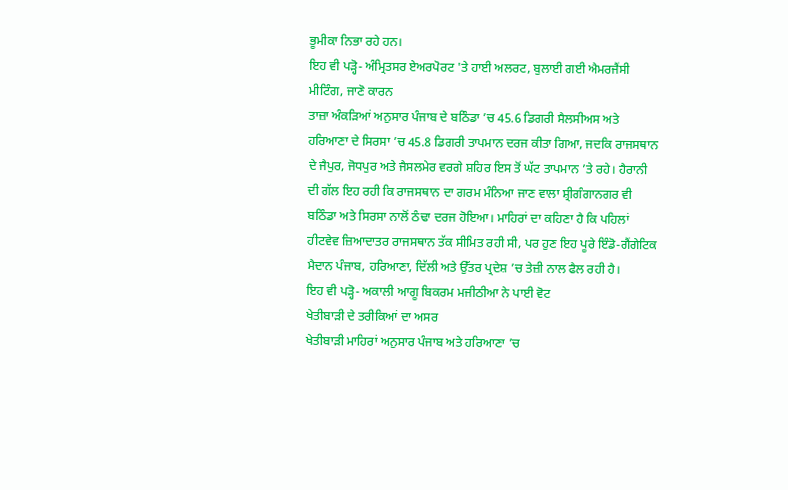ਭੂਮੀਕਾ ਨਿਭਾ ਰਹੇ ਹਨ।
ਇਹ ਵੀ ਪੜ੍ਹੋ- ਅੰਮ੍ਰਿਤਸਰ ਏਅਰਪੋਰਟ 'ਤੇ ਹਾਈ ਅਲਰਟ, ਬੁਲਾਈ ਗਈ ਐਮਰਜੈਂਸੀ ਮੀਟਿੰਗ, ਜਾਣੋ ਕਾਰਨ
ਤਾਜ਼ਾ ਅੰਕੜਿਆਂ ਅਨੁਸਾਰ ਪੰਜਾਬ ਦੇ ਬਠਿੰਡਾ ’ਚ 45.6 ਡਿਗਰੀ ਸੈਲਸੀਅਸ ਅਤੇ ਹਰਿਆਣਾ ਦੇ ਸਿਰਸਾ ’ਚ 45.8 ਡਿਗਰੀ ਤਾਪਮਾਨ ਦਰਜ ਕੀਤਾ ਗਿਆ, ਜਦਕਿ ਰਾਜਸਥਾਨ ਦੇ ਜੈਪੁਰ, ਜੋਧਪੁਰ ਅਤੇ ਜੈਸਲਮੇਰ ਵਰਗੇ ਸ਼ਹਿਰ ਇਸ ਤੋਂ ਘੱਟ ਤਾਪਮਾਨ ’ਤੇ ਰਹੇ। ਹੈਰਾਨੀ ਦੀ ਗੱਲ ਇਹ ਰਹੀ ਕਿ ਰਾਜਸਥਾਨ ਦਾ ਗਰਮ ਮੰਨਿਆ ਜਾਣ ਵਾਲਾ ਸ਼੍ਰੀਗੰਗਾਨਗਰ ਵੀ ਬਠਿੰਡਾ ਅਤੇ ਸਿਰਸਾ ਨਾਲੋਂ ਠੰਢਾ ਦਰਜ ਹੋਇਆ। ਮਾਹਿਰਾਂ ਦਾ ਕਹਿਣਾ ਹੈ ਕਿ ਪਹਿਲਾਂ ਹੀਟਵੇਵ ਜ਼ਿਆਦਾਤਰ ਰਾਜਸਥਾਨ ਤੱਕ ਸੀਮਿਤ ਰਹੀ ਸੀ, ਪਰ ਹੁਣ ਇਹ ਪੂਰੇ ਇੰਡੋ-ਗੈਂਗੇਟਿਕ ਮੈਦਾਨ ਪੰਜਾਬ, ਹਰਿਆਣਾ, ਦਿੱਲੀ ਅਤੇ ਉੱਤਰ ਪ੍ਰਦੇਸ਼ ’ਚ ਤੇਜ਼ੀ ਨਾਲ ਫੈਲ ਰਹੀ ਹੈ।
ਇਹ ਵੀ ਪੜ੍ਹੋ- ਅਕਾਲੀ ਆਗੂ ਬਿਕਰਮ ਮਜੀਠੀਆ ਨੇ ਪਾਈ ਵੋਟ
ਖੇਤੀਬਾੜੀ ਦੇ ਤਰੀਕਿਆਂ ਦਾ ਅਸਰ
ਖੇਤੀਬਾੜੀ ਮਾਹਿਰਾਂ ਅਨੁਸਾਰ ਪੰਜਾਬ ਅਤੇ ਹਰਿਆਣਾ ’ਚ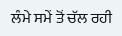ਲੰਮੇ ਸਮੇਂ ਤੋਂ ਚੱਲ ਰਹੀ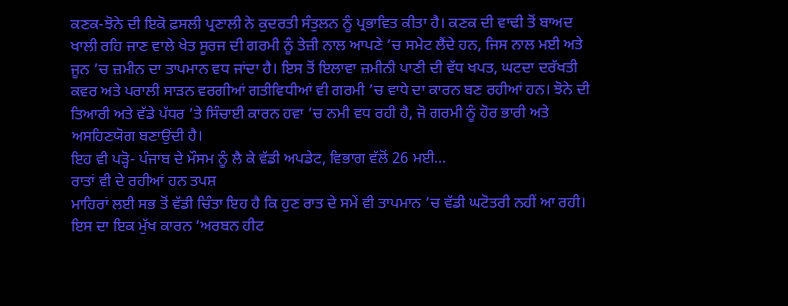ਕਣਕ-ਝੋਨੇ ਦੀ ਇਕੋ ਫ਼ਸਲੀ ਪ੍ਰਣਾਲੀ ਨੇ ਕੁਦਰਤੀ ਸੰਤੁਲਨ ਨੂੰ ਪ੍ਰਭਾਵਿਤ ਕੀਤਾ ਹੈ। ਕਣਕ ਦੀ ਵਾਢੀ ਤੋਂ ਬਾਅਦ ਖਾਲੀ ਰਹਿ ਜਾਣ ਵਾਲੇ ਖੇਤ ਸੂਰਜ ਦੀ ਗਰਮੀ ਨੂੰ ਤੇਜ਼ੀ ਨਾਲ ਆਪਣੇ ’ਚ ਸਮੇਟ ਲੈਂਦੇ ਹਨ, ਜਿਸ ਨਾਲ ਮਈ ਅਤੇ ਜੂਨ ’ਚ ਜ਼ਮੀਨ ਦਾ ਤਾਪਮਾਨ ਵਧ ਜਾਂਦਾ ਹੈ। ਇਸ ਤੋਂ ਇਲਾਵਾ ਜ਼ਮੀਨੀ ਪਾਣੀ ਦੀ ਵੱਧ ਖਪਤ, ਘਟਦਾ ਦਰੱਖਤੀ ਕਵਰ ਅਤੇ ਪਰਾਲੀ ਸਾੜਨ ਵਰਗੀਆਂ ਗਤੀਵਿਧੀਆਂ ਵੀ ਗਰਮੀ ’ਚ ਵਾਧੇ ਦਾ ਕਾਰਨ ਬਣ ਰਹੀਆਂ ਹਨ। ਝੋਨੇ ਦੀ ਤਿਆਰੀ ਅਤੇ ਵੱਡੇ ਪੱਧਰ ’ਤੇ ਸਿੰਚਾਈ ਕਾਰਨ ਹਵਾ ’ਚ ਨਮੀ ਵਧ ਰਹੀ ਹੈ, ਜੋ ਗਰਮੀ ਨੂੰ ਹੋਰ ਭਾਰੀ ਅਤੇ ਅਸਹਿਣਯੋਗ ਬਣਾਉਂਦੀ ਹੈ।
ਇਹ ਵੀ ਪੜ੍ਹੋ- ਪੰਜਾਬ ਦੇ ਮੌਸਮ ਨੂੰ ਲੈ ਕੇ ਵੱਡੀ ਅਪਡੇਟ, ਵਿਭਾਗ ਵੱਲੋਂ 26 ਮਈ...
ਰਾਤਾਂ ਵੀ ਦੇ ਰਹੀਆਂ ਹਨ ਤਪਸ਼
ਮਾਹਿਰਾਂ ਲਈ ਸਭ ਤੋਂ ਵੱਡੀ ਚਿੰਤਾ ਇਹ ਹੈ ਕਿ ਹੁਣ ਰਾਤ ਦੇ ਸਮੇਂ ਵੀ ਤਾਪਮਾਨ ’ਚ ਵੱਡੀ ਘਟੋਤਰੀ ਨਹੀਂ ਆ ਰਹੀ। ਇਸ ਦਾ ਇਕ ਮੁੱਖ ਕਾਰਨ ‘ਅਰਬਨ ਹੀਟ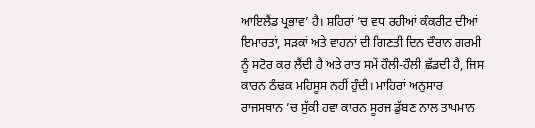ਆਇਲੈਂਡ ਪ੍ਰਭਾਵ’ ਹੈ। ਸ਼ਹਿਰਾਂ ’ਚ ਵਧ ਰਹੀਆਂ ਕੰਕਰੀਟ ਦੀਆਂ ਇਮਾਰਤਾਂ, ਸੜਕਾਂ ਅਤੇ ਵਾਹਨਾਂ ਦੀ ਗਿਣਤੀ ਦਿਨ ਦੌਰਾਨ ਗਰਮੀ ਨੂੰ ਸਟੋਰ ਕਰ ਲੈਂਦੀ ਹੈ ਅਤੇ ਰਾਤ ਸਮੇਂ ਹੌਲੀ-ਹੌਲੀ ਛੱਡਦੀ ਹੈ, ਜਿਸ ਕਾਰਨ ਠੰਢਕ ਮਹਿਸੂਸ ਨਹੀਂ ਹੁੰਦੀ। ਮਾਹਿਰਾਂ ਅਨੁਸਾਰ ਰਾਜਸਥਾਨ ’ਚ ਸੁੱਕੀ ਹਵਾ ਕਾਰਨ ਸੂਰਜ ਡੁੱਬਣ ਨਾਲ ਤਾਪਮਾਨ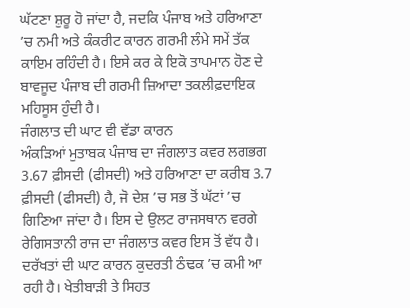ਘੱਟਣਾ ਸ਼ੁਰੂ ਹੋ ਜਾਂਦਾ ਹੈ, ਜਦਕਿ ਪੰਜਾਬ ਅਤੇ ਹਰਿਆਣਾ ’ਚ ਨਮੀ ਅਤੇ ਕੰਕਰੀਟ ਕਾਰਨ ਗਰਮੀ ਲੰਮੇ ਸਮੇਂ ਤੱਕ ਕਾਇਮ ਰਹਿੰਦੀ ਹੈ। ਇਸੇ ਕਰ ਕੇ ਇਕੋ ਤਾਪਮਾਨ ਹੋਣ ਦੇ ਬਾਵਜੂਦ ਪੰਜਾਬ ਦੀ ਗਰਮੀ ਜ਼ਿਆਦਾ ਤਕਲੀਫ਼ਦਾਇਕ ਮਹਿਸੂਸ ਹੁੰਦੀ ਹੈ।
ਜੰਗਲਾਤ ਦੀ ਘਾਟ ਵੀ ਵੱਡਾ ਕਾਰਨ
ਅੰਕੜਿਆਂ ਮੁਤਾਬਕ ਪੰਜਾਬ ਦਾ ਜੰਗਲਾਤ ਕਵਰ ਲਗਭਗ 3.67 ਫ਼ੀਸਦੀ (ਫੀਸਦੀ) ਅਤੇ ਹਰਿਆਣਾ ਦਾ ਕਰੀਬ 3.7 ਫ਼ੀਸਦੀ (ਫੀਸਦੀ) ਹੈ, ਜੋ ਦੇਸ਼ ’ਚ ਸਭ ਤੋਂ ਘੱਟਾਂ ’ਚ ਗਿਣਿਆ ਜਾਂਦਾ ਹੈ। ਇਸ ਦੇ ਉਲਟ ਰਾਜਸਥਾਨ ਵਰਗੇ ਰੇਗਿਸਤਾਨੀ ਰਾਜ ਦਾ ਜੰਗਲਾਤ ਕਵਰ ਇਸ ਤੋਂ ਵੱਧ ਹੈ। ਦਰੱਖਤਾਂ ਦੀ ਘਾਟ ਕਾਰਨ ਕੁਦਰਤੀ ਠੰਢਕ ’ਚ ਕਮੀ ਆ ਰਹੀ ਹੈ। ਖੇਤੀਬਾੜੀ ਤੇ ਸਿਹਤ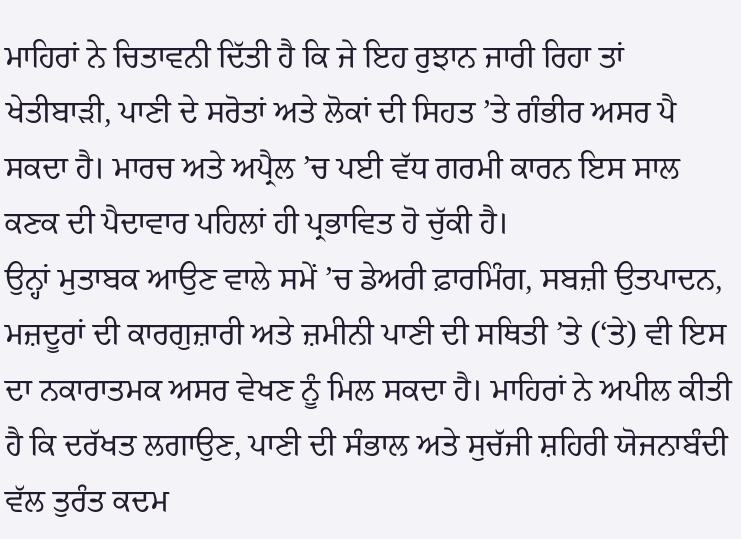ਮਾਹਿਰਾਂ ਨੇ ਚਿਤਾਵਨੀ ਦਿੱਤੀ ਹੈ ਕਿ ਜੇ ਇਹ ਰੁਝਾਨ ਜਾਰੀ ਰਿਹਾ ਤਾਂ ਖੇਤੀਬਾੜੀ, ਪਾਣੀ ਦੇ ਸਰੋਤਾਂ ਅਤੇ ਲੋਕਾਂ ਦੀ ਸਿਹਤ ’ਤੇ ਗੰਭੀਰ ਅਸਰ ਪੈ ਸਕਦਾ ਹੈ। ਮਾਰਚ ਅਤੇ ਅਪ੍ਰੈਲ ’ਚ ਪਈ ਵੱਧ ਗਰਮੀ ਕਾਰਨ ਇਸ ਸਾਲ ਕਣਕ ਦੀ ਪੈਦਾਵਾਰ ਪਹਿਲਾਂ ਹੀ ਪ੍ਰਭਾਵਿਤ ਹੋ ਚੁੱਕੀ ਹੈ।
ਉਨ੍ਹਾਂ ਮੁਤਾਬਕ ਆਉਣ ਵਾਲੇ ਸਮੇਂ ’ਚ ਡੇਅਰੀ ਫ਼ਾਰਮਿੰਗ, ਸਬਜ਼ੀ ਉਤਪਾਦਨ, ਮਜ਼ਦੂਰਾਂ ਦੀ ਕਾਰਗੁਜ਼ਾਰੀ ਅਤੇ ਜ਼ਮੀਨੀ ਪਾਣੀ ਦੀ ਸਥਿਤੀ ’ਤੇ (‘ਤੇ) ਵੀ ਇਸ ਦਾ ਨਕਾਰਾਤਮਕ ਅਸਰ ਵੇਖਣ ਨੂੰ ਮਿਲ ਸਕਦਾ ਹੈ। ਮਾਹਿਰਾਂ ਨੇ ਅਪੀਲ ਕੀਤੀ ਹੈ ਕਿ ਦਰੱਖਤ ਲਗਾਉਣ, ਪਾਣੀ ਦੀ ਸੰਭਾਲ ਅਤੇ ਸੁਚੱਜੀ ਸ਼ਹਿਰੀ ਯੋਜਨਾਬੰਦੀ ਵੱਲ ਤੁਰੰਤ ਕਦਮ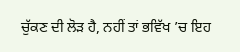ਚੁੱਕਣ ਦੀ ਲੋੜ ਹੈ, ਨਹੀਂ ਤਾਂ ਭਵਿੱਖ ’ਚ ਇਹ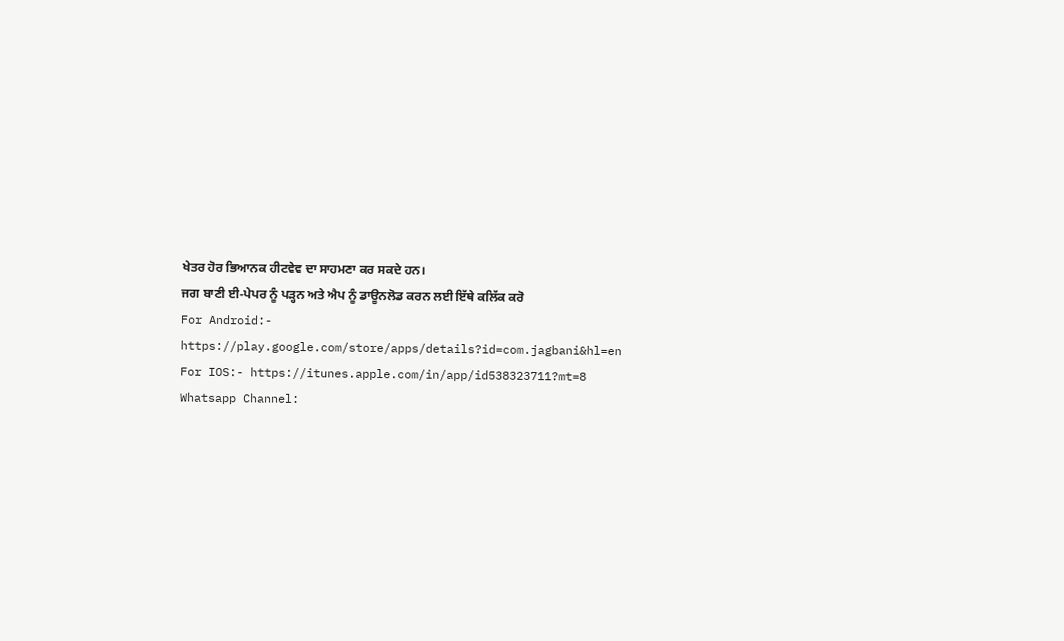ਖੇਤਰ ਹੋਰ ਭਿਆਨਕ ਹੀਟਵੇਵ ਦਾ ਸਾਹਮਣਾ ਕਰ ਸਕਦੇ ਹਨ।
ਜਗ ਬਾਣੀ ਈ-ਪੇਪਰ ਨੂੰ ਪੜ੍ਹਨ ਅਤੇ ਐਪ ਨੂੰ ਡਾਊਨਲੋਡ ਕਰਨ ਲਈ ਇੱਥੇ ਕਲਿੱਕ ਕਰੋ
For Android:- https://play.google.com/store/apps/details?id=com.jagbani&hl=en
For IOS:- https://itunes.apple.com/in/app/id538323711?mt=8
Whatsapp Channel: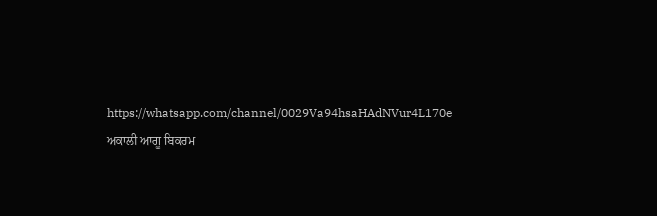https://whatsapp.com/channel/0029Va94hsaHAdNVur4L170e
ਅਕਾਲੀ ਆਗੂ ਬਿਕਰਮ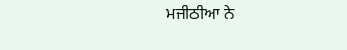ਮਜੀਠੀਆ ਨੇ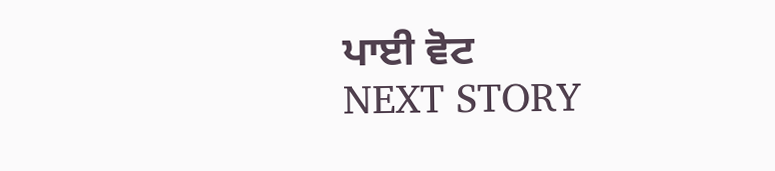ਪਾਈ ਵੋਟ
NEXT STORY